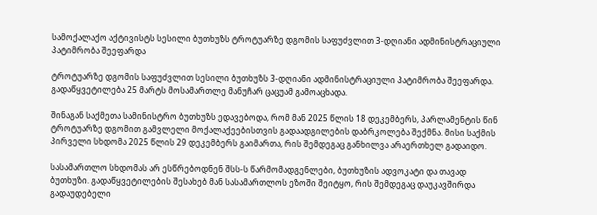სამოქალაქო აქტივისტს სესილი ბუთხუზს ტროტუარზე დგომის საფუძვლით 3-დღიანი ადმინისტრაციული პატიმრობა შეეფარდა

ტროტუარზე დგომის საფუძვლით სესილი ბუთხუზს 3-დღიანი ადმინისტრაციული პატიმრობა შეეფარდა. გადაწყვეტილება 25 მარტს მოსამართლე მანუჩარ ცაცუამ გამოაცხადა.

შინაგან საქმეთა სამინისტრო ბუთხუზს ედავებოდა, რომ მან 2025 წლის 18 დეკემბერს, პარლამენტის წინ ტროტუარზე დგომით გამვლელი მოქალაქეებისთვის გადაადგილების დაბრკოლება შექმნა. მისი საქმის პირველი სხდომა 2025 წლის 29 დეკემბერს გაიმართა, რის შემდეგაც განხილვა არაერთხელ გადაიდო.

სასამართლო სხდომას არ ესწრებოდნენ შსს-ს წარმომადგენლები, ბუთხუზის ადვოკატი და თავად ბუთხუზი. გადაწყვეტილების შესახებ მან სასამართლოს ეზოში შეიტყო, რის შემდეგაც დაუკავშირდა გადაუდებელი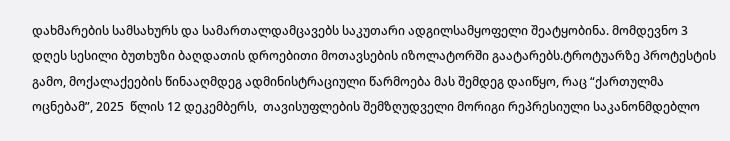დახმარების სამსახურს და სამართალდამცავებს საკუთარი ადგილსამყოფელი შეატყობინა. მომდევნო 3 დღეს სესილი ბუთხუზი ბაღდათის დროებითი მოთავსების იზოლატორში გაატარებს.ტროტუარზე პროტესტის გამო, მოქალაქეების წინააღმდეგ ადმინისტრაციული წარმოება მას შემდეგ დაიწყო, რაც “ქართულმა ოცნებამ”, 2025  წლის 12 დეკემბერს,  თავისუფლების შემზღუდველი მორიგი რეპრესიული საკანონმდებლო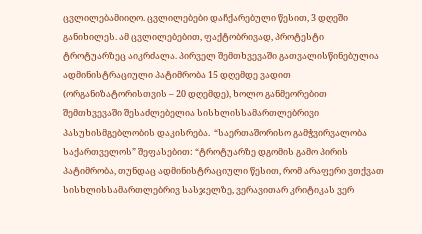ცვლილებამიიღო. ცვლილებები დაჩქარებული წესით, 3 დღეში განიხილეს. ამ ცვლილებებით, ფაქტობრივად, პროტესტი ტროტუარზეც აიკრძალა. პირველ შემთხვევაში გათვალისწინებულია ადმინისტრაციული პატიმრობა 15 დღემდე ვადით (ორგანიზატორისთვის – 20 დღემდე), ხოლო განმეორებით შემთხვევაში შესაძლებელია სისხლისსამართლებრივი პასუხისმგებლობის დაკისრება.  “საერთაშორისო გამჭვირვალობა საქართველოს” შეფასებით: “ტროტუარზე დგომის გამო პირის პატიმრობა, თუნდაც ადმინისტრაციული წესით, რომ არაფერი ვთქვათ სისხლისსამართლებრივ სასჯელზე, ვერავითარ კრიტიკას ვერ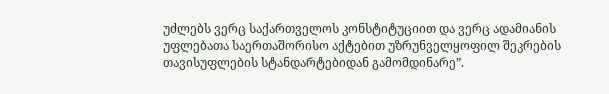უძლებს ვერც საქართველოს კონსტიტუციით და ვერც ადამიანის უფლებათა საერთაშორისო აქტებით უზრუნველყოფილ შეკრების თავისუფლების სტანდარტებიდან გამომდინარე”.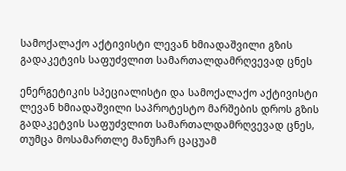სამოქალაქო აქტივისტი ლევან ხმიადაშვილი გზის გადაკეტვის საფუძვლით სამართალდამრღვევად ცნეს

ენერგეტიკის სპეციალისტი და სამოქალაქო აქტივისტი ლევან ხმიადაშვილი საპროტესტო მარშების დროს გზის გადაკეტვის საფუძვლით სამართალდამრღვევად ცნეს, თუმცა მოსამართლე მანუჩარ ცაცუამ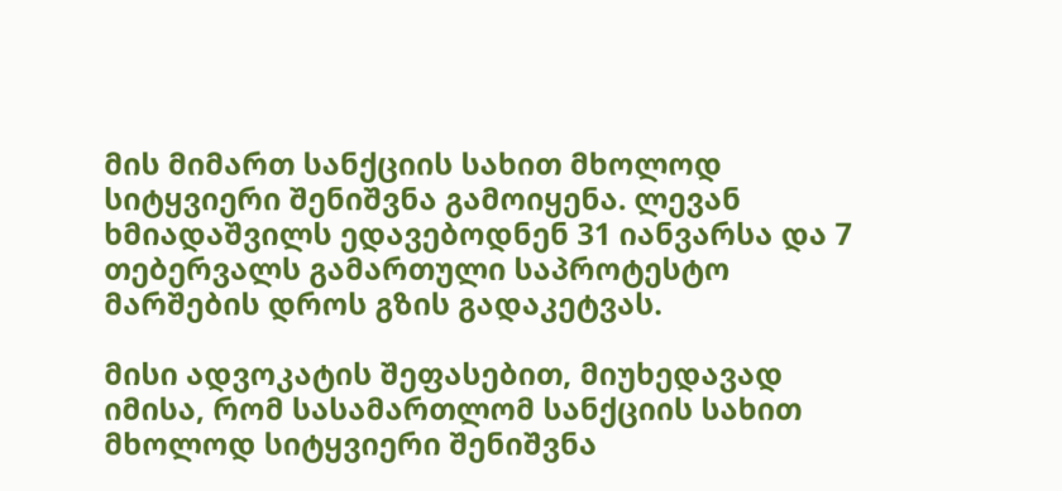მის მიმართ სანქციის სახით მხოლოდ სიტყვიერი შენიშვნა გამოიყენა. ლევან ხმიადაშვილს ედავებოდნენ 31 იანვარსა და 7 თებერვალს გამართული საპროტესტო მარშების დროს გზის გადაკეტვას.

მისი ადვოკატის შეფასებით, მიუხედავად იმისა, რომ სასამართლომ სანქციის სახით მხოლოდ სიტყვიერი შენიშვნა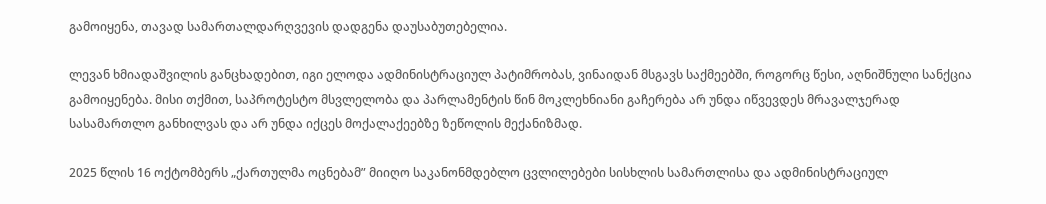გამოიყენა, თავად სამართალდარღვევის დადგენა დაუსაბუთებელია.

ლევან ხმიადაშვილის განცხადებით, იგი ელოდა ადმინისტრაციულ პატიმრობას, ვინაიდან მსგავს საქმეებში, როგორც წესი, აღნიშნული სანქცია გამოიყენება. მისი თქმით, საპროტესტო მსვლელობა და პარლამენტის წინ მოკლეხნიანი გაჩერება არ უნდა იწვევდეს მრავალჯერად სასამართლო განხილვას და არ უნდა იქცეს მოქალაქეებზე ზეწოლის მექანიზმად.

2025 წლის 16 ოქტომბერს „ქართულმა ოცნებამ” მიიღო საკანონმდებლო ცვლილებები სისხლის სამართლისა და ადმინისტრაციულ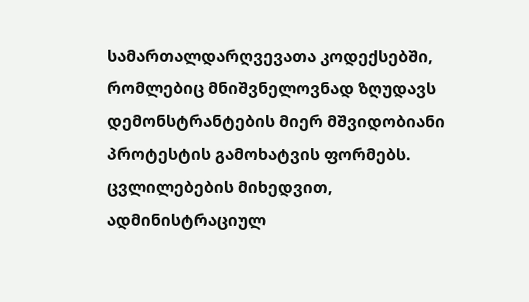სამართალდარღვევათა კოდექსებში, რომლებიც მნიშვნელოვნად ზღუდავს დემონსტრანტების მიერ მშვიდობიანი პროტესტის გამოხატვის ფორმებს. ცვლილებების მიხედვით, ადმინისტრაციულ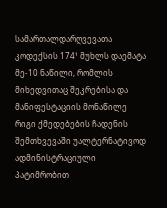სამართალდარღვევათა კოდექსის 174¹ მუხლს დაემატა მე-10 ნაწილი, რომლის მიხედვითაც შეკრებისა და მანიფესტაციის მონაწილე რიგი ქმედებების ჩადენის შემთხვევაში უალტერნატივოდ ადმინისტრაციული პატიმრობით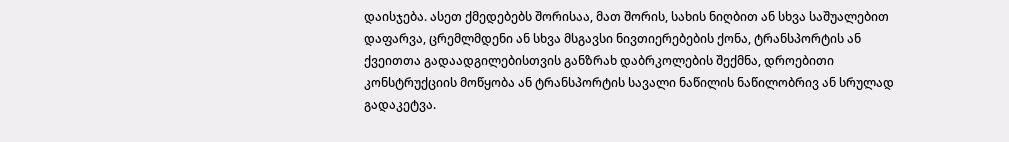დაისჯება. ასეთ ქმედებებს შორისაა, მათ შორის, სახის ნიღბით ან სხვა საშუალებით დაფარვა, ცრემლმდენი ან სხვა მსგავსი ნივთიერებების ქონა, ტრანსპორტის ან ქვეითთა გადაადგილებისთვის განზრახ დაბრკოლების შექმნა, დროებითი კონსტრუქციის მოწყობა ან ტრანსპორტის სავალი ნაწილის ნაწილობრივ ან სრულად გადაკეტვა.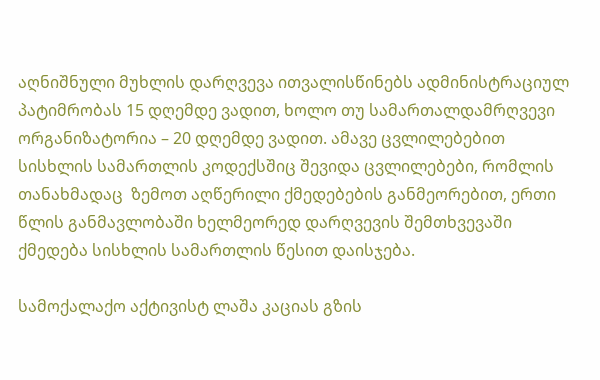აღნიშნული მუხლის დარღვევა ითვალისწინებს ადმინისტრაციულ პატიმრობას 15 დღემდე ვადით, ხოლო თუ სამართალდამრღვევი ორგანიზატორია – 20 დღემდე ვადით. ამავე ცვლილებებით სისხლის სამართლის კოდექსშიც შევიდა ცვლილებები, რომლის თანახმადაც  ზემოთ აღწერილი ქმედებების განმეორებით, ერთი წლის განმავლობაში ხელმეორედ დარღვევის შემთხვევაში ქმედება სისხლის სამართლის წესით დაისჯება.

სამოქალაქო აქტივისტ ლაშა კაციას გზის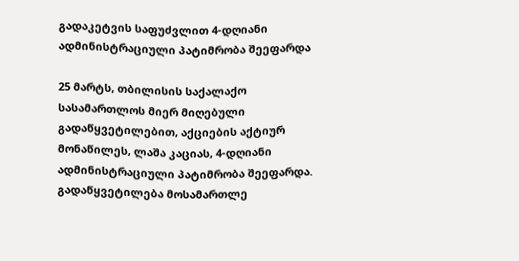გადაკეტვის საფუძვლით 4-დღიანი ადმინისტრაციული პატიმრობა შეეფარდა

25 მარტს, თბილისის საქალაქო სასამართლოს მიერ მიღებული გადაწყვეტილებით, აქციების აქტიურ მონაწილეს, ლაშა კაციას, 4-დღიანი ადმინისტრაციული პატიმრობა შეეფარდა. გადაწყვეტილება მოსამართლე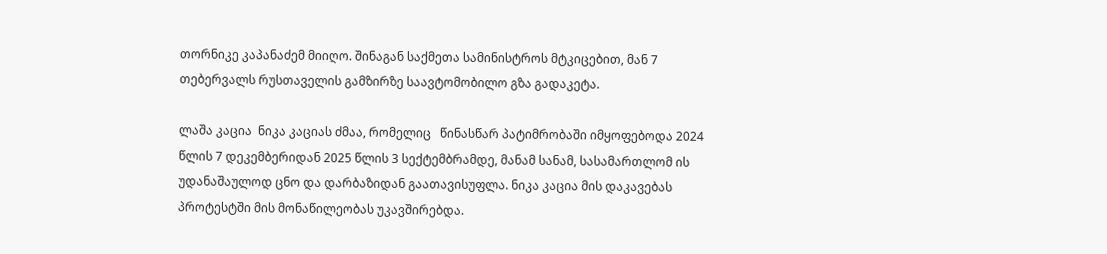თორნიკე კაპანაძემ მიიღო. შინაგან საქმეთა სამინისტროს მტკიცებით, მან 7 თებერვალს რუსთაველის გამზირზე საავტომობილო გზა გადაკეტა.

ლაშა კაცია  ნიკა კაციას ძმაა, რომელიც   წინასწარ პატიმრობაში იმყოფებოდა 2024 წლის 7 დეკემბერიდან 2025 წლის 3 სექტემბრამდე, მანამ სანამ, სასამართლომ ის უდანაშაულოდ ცნო და დარბაზიდან გაათავისუფლა. ნიკა კაცია მის დაკავებას პროტესტში მის მონაწილეობას უკავშირებდა.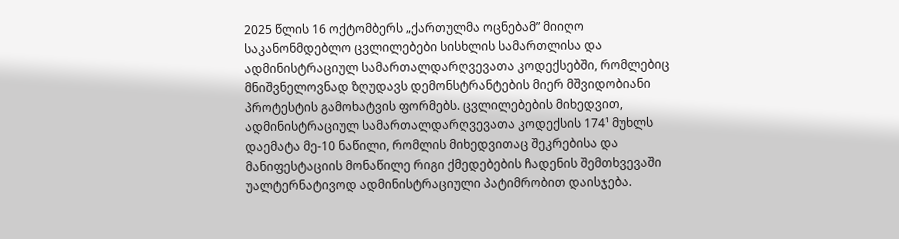2025 წლის 16 ოქტომბერს „ქართულმა ოცნებამ” მიიღო საკანონმდებლო ცვლილებები სისხლის სამართლისა და ადმინისტრაციულ სამართალდარღვევათა კოდექსებში, რომლებიც მნიშვნელოვნად ზღუდავს დემონსტრანტების მიერ მშვიდობიანი პროტესტის გამოხატვის ფორმებს. ცვლილებების მიხედვით, ადმინისტრაციულ სამართალდარღვევათა კოდექსის 174¹ მუხლს დაემატა მე-10 ნაწილი, რომლის მიხედვითაც შეკრებისა და მანიფესტაციის მონაწილე რიგი ქმედებების ჩადენის შემთხვევაში უალტერნატივოდ ადმინისტრაციული პატიმრობით დაისჯება.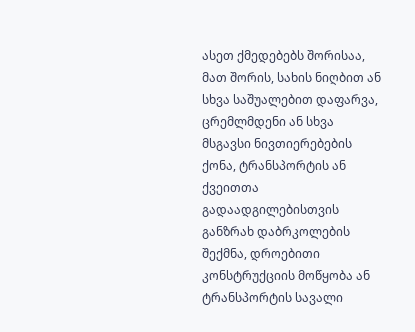ასეთ ქმედებებს შორისაა, მათ შორის, სახის ნიღბით ან სხვა საშუალებით დაფარვა, ცრემლმდენი ან სხვა მსგავსი ნივთიერებების ქონა, ტრანსპორტის ან ქვეითთა გადაადგილებისთვის განზრახ დაბრკოლების შექმნა, დროებითი კონსტრუქციის მოწყობა ან ტრანსპორტის სავალი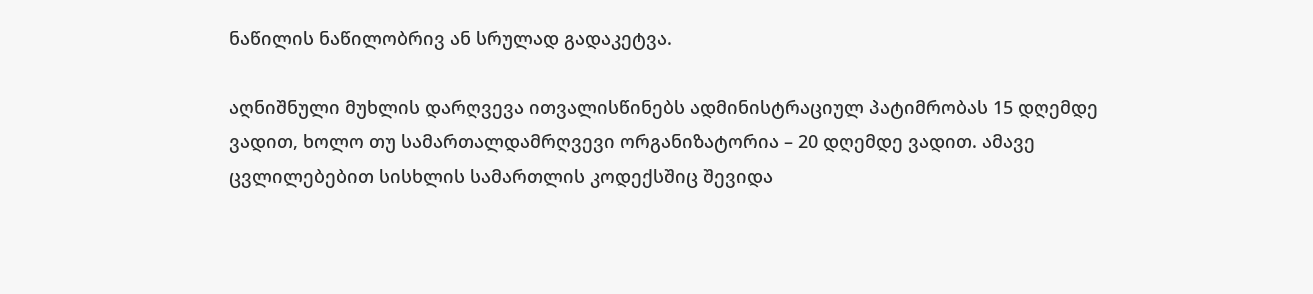ნაწილის ნაწილობრივ ან სრულად გადაკეტვა.

აღნიშნული მუხლის დარღვევა ითვალისწინებს ადმინისტრაციულ პატიმრობას 15 დღემდე ვადით, ხოლო თუ სამართალდამრღვევი ორგანიზატორია – 20 დღემდე ვადით. ამავე ცვლილებებით სისხლის სამართლის კოდექსშიც შევიდა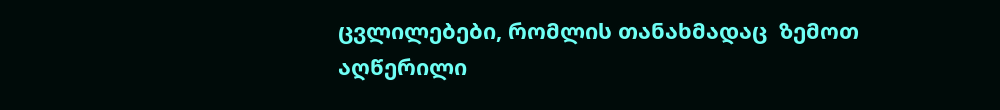ცვლილებები, რომლის თანახმადაც  ზემოთ აღწერილი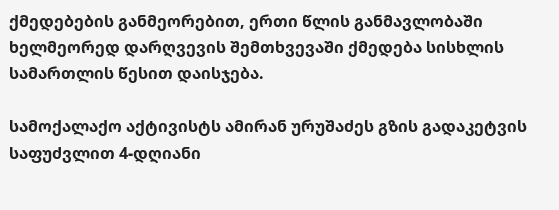ქმედებების განმეორებით, ერთი წლის განმავლობაში ხელმეორედ დარღვევის შემთხვევაში ქმედება სისხლის სამართლის წესით დაისჯება.

სამოქალაქო აქტივისტს ამირან ურუშაძეს გზის გადაკეტვის საფუძვლით 4-დღიანი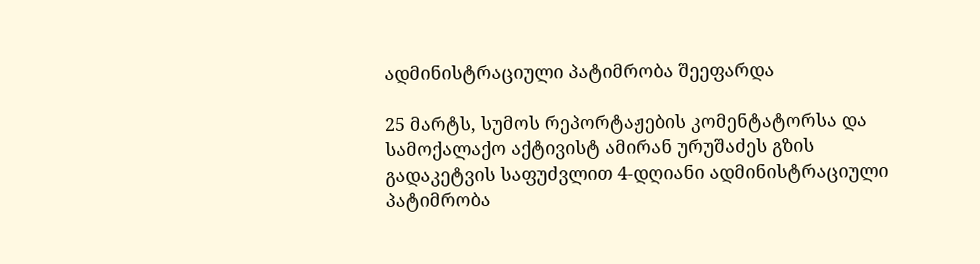ადმინისტრაციული პატიმრობა შეეფარდა

25 მარტს, სუმოს რეპორტაჟების კომენტატორსა და სამოქალაქო აქტივისტ ამირან ურუშაძეს გზის გადაკეტვის საფუძვლით 4-დღიანი ადმინისტრაციული პატიმრობა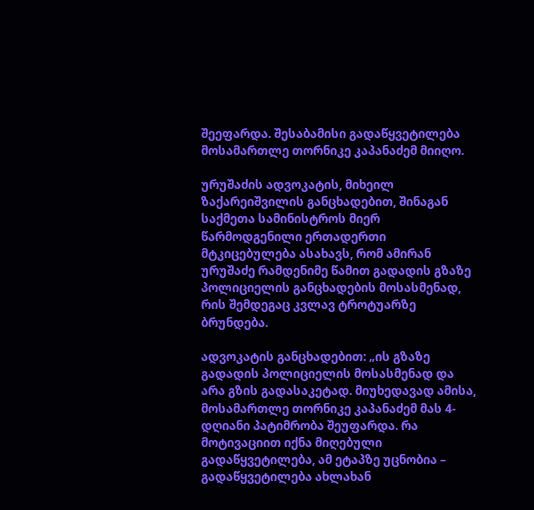შეეფარდა. შესაბამისი გადაწყვეტილება მოსამართლე თორნიკე კაპანაძემ მიიღო.

ურუშაძის ადვოკატის, მიხეილ ზაქარეიშვილის განცხადებით, შინაგან საქმეთა სამინისტროს მიერ წარმოდგენილი ერთადერთი მტკიცებულება ასახავს, რომ ამირან ურუშაძე რამდენიმე წამით გადადის გზაზე პოლიციელის განცხადების მოსასმენად, რის შემდეგაც კვლავ ტროტუარზე ბრუნდება.

ადვოკატის განცხადებით: „ის გზაზე გადადის პოლიციელის მოსასმენად და არა გზის გადასაკეტად. მიუხედავად ამისა, მოსამართლე თორნიკე კაპანაძემ მას 4-დღიანი პატიმრობა შეუფარდა. რა მოტივაციით იქნა მიღებული გადაწყვეტილება, ამ ეტაპზე უცნობია – გადაწყვეტილება ახლახან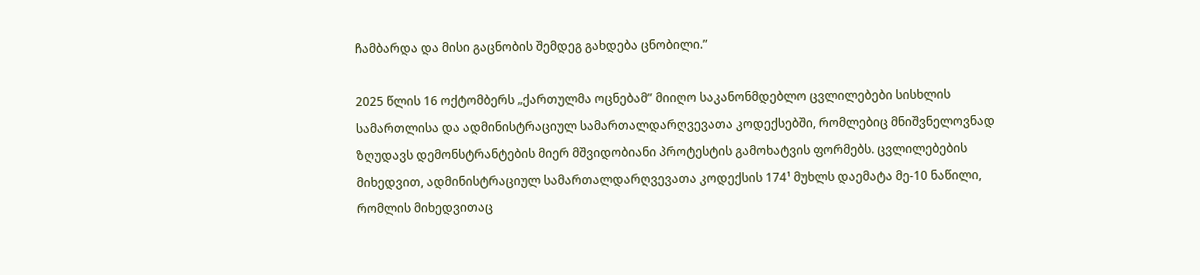ჩამბარდა და მისი გაცნობის შემდეგ გახდება ცნობილი.”

2025 წლის 16 ოქტომბერს „ქართულმა ოცნებამ” მიიღო საკანონმდებლო ცვლილებები სისხლის სამართლისა და ადმინისტრაციულ სამართალდარღვევათა კოდექსებში, რომლებიც მნიშვნელოვნად ზღუდავს დემონსტრანტების მიერ მშვიდობიანი პროტესტის გამოხატვის ფორმებს. ცვლილებების მიხედვით, ადმინისტრაციულ სამართალდარღვევათა კოდექსის 174¹ მუხლს დაემატა მე-10 ნაწილი, რომლის მიხედვითაც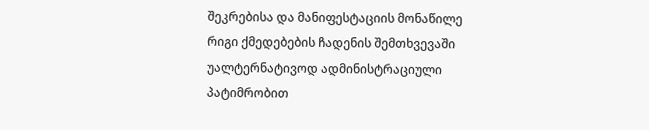შეკრებისა და მანიფესტაციის მონაწილე რიგი ქმედებების ჩადენის შემთხვევაში უალტერნატივოდ ადმინისტრაციული პატიმრობით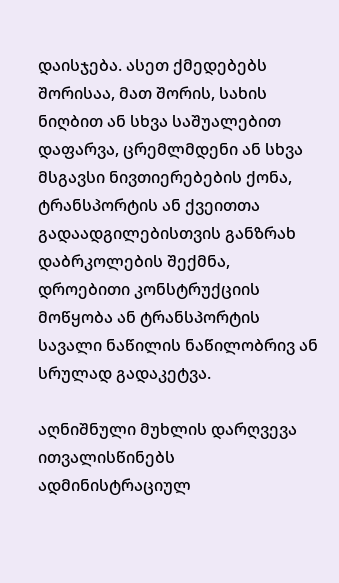დაისჯება. ასეთ ქმედებებს შორისაა, მათ შორის, სახის ნიღბით ან სხვა საშუალებით დაფარვა, ცრემლმდენი ან სხვა მსგავსი ნივთიერებების ქონა, ტრანსპორტის ან ქვეითთა გადაადგილებისთვის განზრახ დაბრკოლების შექმნა, დროებითი კონსტრუქციის მოწყობა ან ტრანსპორტის სავალი ნაწილის ნაწილობრივ ან სრულად გადაკეტვა.

აღნიშნული მუხლის დარღვევა ითვალისწინებს ადმინისტრაციულ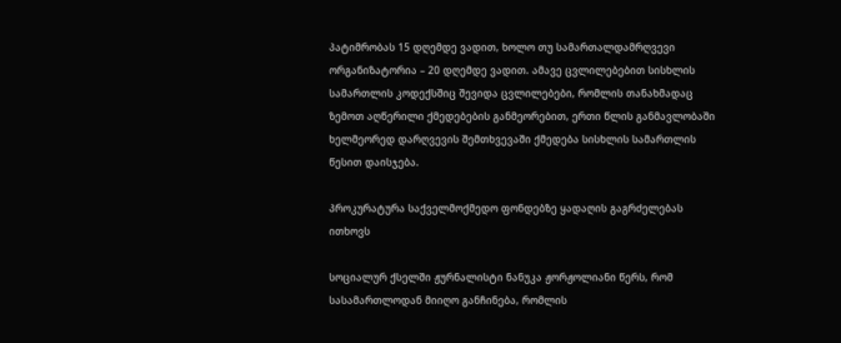პატიმრობას 15 დღემდე ვადით, ხოლო თუ სამართალდამრღვევი ორგანიზატორია – 20 დღემდე ვადით. ამავე ცვლილებებით სისხლის სამართლის კოდექსშიც შევიდა ცვლილებები, რომლის თანახმადაც  ზემოთ აღწერილი ქმედებების განმეორებით, ერთი წლის განმავლობაში ხელმეორედ დარღვევის შემთხვევაში ქმედება სისხლის სამართლის წესით დაისჯება.

პროკურატურა საქველმოქმედო ფონდებზე ყადაღის გაგრძელებას ითხოვს

სოციალურ ქსელში ჟურნალისტი ნანუკა ჟორჟოლიანი წერს, რომ სასამართლოდან მიიღო განჩინება, რომლის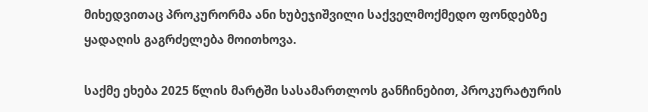მიხედვითაც პროკურორმა ანი ხუბეჯიშვილი საქველმოქმედო ფონდებზე ყადაღის გაგრძელება მოითხოვა.

საქმე ეხება 2025 წლის მარტში სასამართლოს განჩინებით, პროკურატურის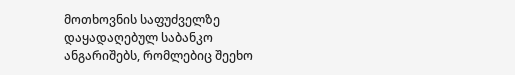მოთხოვნის საფუძველზე დაყადაღებულ საბანკო ანგარიშებს, რომლებიც შეეხო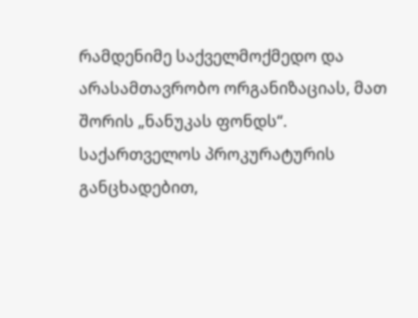რამდენიმე საქველმოქმედო და არასამთავრობო ორგანიზაციას, მათ შორის „ნანუკას ფონდს“.  საქართველოს პროკურატურის განცხადებით,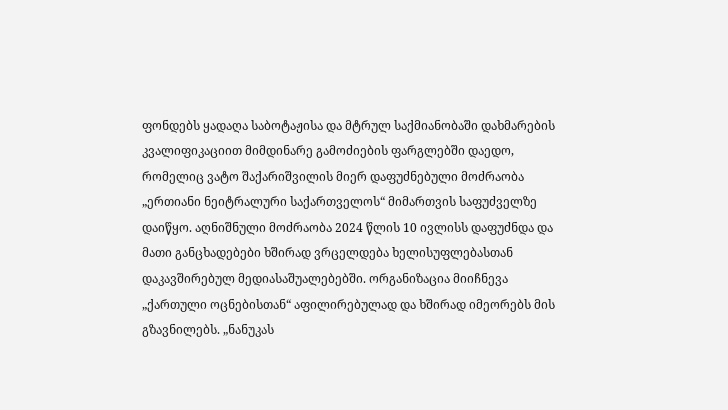ფონდებს ყადაღა საბოტაჟისა და მტრულ საქმიანობაში დახმარების კვალიფიკაციით მიმდინარე გამოძიების ფარგლებში დაედო, რომელიც ვატო შაქარიშვილის მიერ დაფუძნებული მოძრაობა „ერთიანი ნეიტრალური საქართველოს“ მიმართვის საფუძველზე დაიწყო. აღნიშნული მოძრაობა 2024 წლის 10 ივლისს დაფუძნდა და მათი განცხადებები ხშირად ვრცელდება ხელისუფლებასთან დაკავშირებულ მედიასაშუალებებში. ორგანიზაცია მიიჩნევა „ქართული ოცნებისთან“ აფილირებულად და ხშირად იმეორებს მის გზავნილებს. „ნანუკას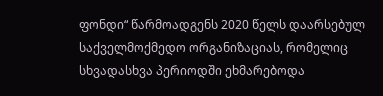ფონდი“ წარმოადგენს 2020 წელს დაარსებულ საქველმოქმედო ორგანიზაციას, რომელიც სხვადასხვა პერიოდში ეხმარებოდა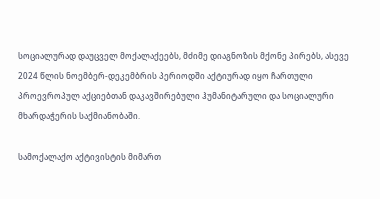სოციალურად დაუცველ მოქალაქეებს, მძიმე დიაგნოზის მქონე პირებს, ასევე 2024 წლის ნოემბერ-დეკემბრის პერიოდში აქტიურად იყო ჩართული პროევროპულ აქციებთან დაკავშირებული ჰუმანიტარული და სოციალური მხარდაჭერის საქმიანობაში.

სამოქალაქო აქტივისტის მიმართ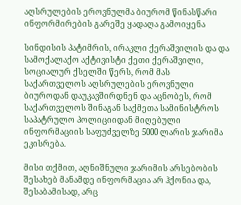აღსრულების ეროვნულმა ბიურომ წინასწარი ინფორმირების გარეშე ყადაღა გამოიყენა

სინდისის პატიმრის, ირაკლი ქერაშვილის და და სამოქალაქო აქტივისტი ქეთი ქერაშვილი, სოციალურ ქსელში წერს, რომ მას  საქართველოს აღსრულების ეროვნული ბიუროდან დაუკავშირდნენ და აცნობეს, რომ საქართველოს შინაგან საქმეთა სამინისტროს საპატრულო პოლიციიდან მიღებული ინფორმაციის საფუძველზე 5000 ლარის ჯარიმა ეკისრება.

მისი თქმით, აღნიშნული ჯარიმის არსებობის შესახებ მანამდე ინფორმაცია არ ჰქონია და, შესაბამისად, არც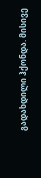გადახდილი ჰქონდა. მისივე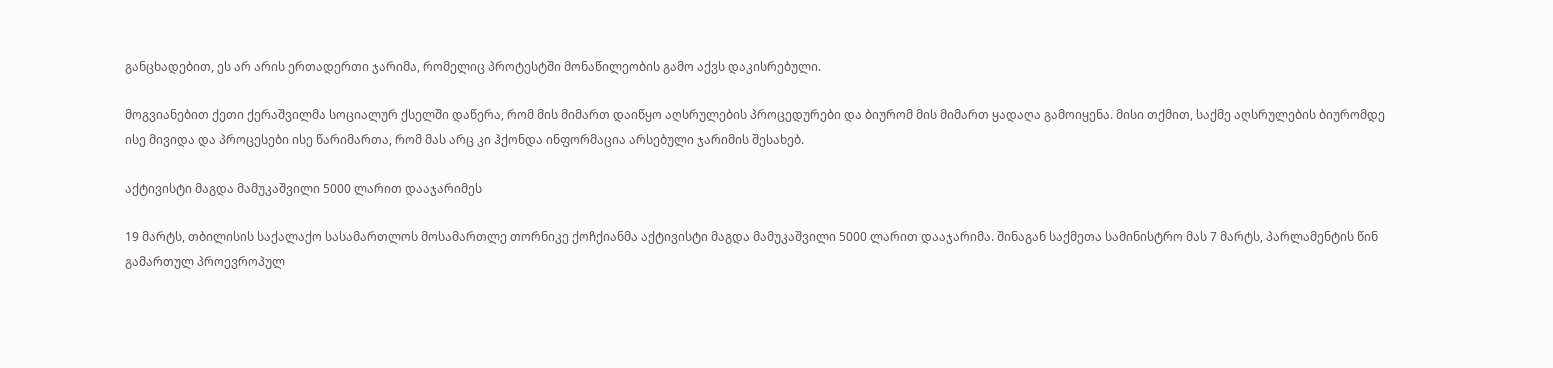განცხადებით, ეს არ არის ერთადერთი ჯარიმა, რომელიც პროტესტში მონაწილეობის გამო აქვს დაკისრებული.

მოგვიანებით ქეთი ქერაშვილმა სოციალურ ქსელში დაწერა, რომ მის მიმართ დაიწყო აღსრულების პროცედურები და ბიურომ მის მიმართ ყადაღა გამოიყენა. მისი თქმით, საქმე აღსრულების ბიურომდე ისე მივიდა და პროცესები ისე წარიმართა, რომ მას არც კი ჰქონდა ინფორმაცია არსებული ჯარიმის შესახებ.

აქტივისტი მაგდა მამუკაშვილი 5000 ლარით დააჯარიმეს

19 მარტს, თბილისის საქალაქო სასამართლოს მოსამართლე თორნიკე ქოჩქიანმა აქტივისტი მაგდა მამუკაშვილი 5000 ლარით დააჯარიმა. შინაგან საქმეთა სამინისტრო მას 7 მარტს, პარლამენტის წინ გამართულ პროევროპულ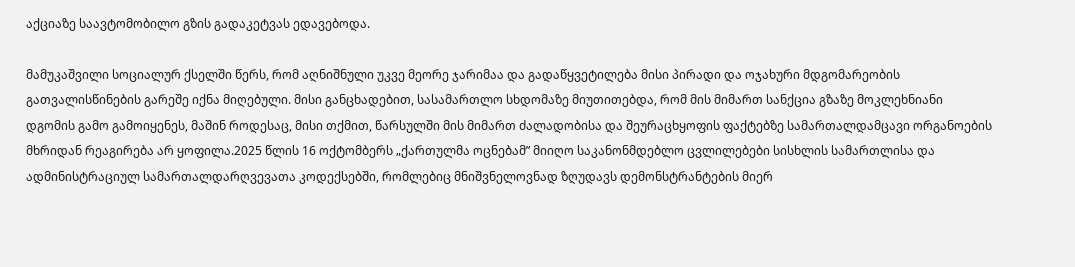აქციაზე საავტომობილო გზის გადაკეტვას ედავებოდა.

მამუკაშვილი სოციალურ ქსელში წერს, რომ აღნიშნული უკვე მეორე ჯარიმაა და გადაწყვეტილება მისი პირადი და ოჯახური მდგომარეობის გათვალისწინების გარეშე იქნა მიღებული. მისი განცხადებით, სასამართლო სხდომაზე მიუთითებდა, რომ მის მიმართ სანქცია გზაზე მოკლეხნიანი დგომის გამო გამოიყენეს, მაშინ როდესაც, მისი თქმით, წარსულში მის მიმართ ძალადობისა და შეურაცხყოფის ფაქტებზე სამართალდამცავი ორგანოების მხრიდან რეაგირება არ ყოფილა.2025 წლის 16 ოქტომბერს „ქართულმა ოცნებამ” მიიღო საკანონმდებლო ცვლილებები სისხლის სამართლისა და ადმინისტრაციულ სამართალდარღვევათა კოდექსებში, რომლებიც მნიშვნელოვნად ზღუდავს დემონსტრანტების მიერ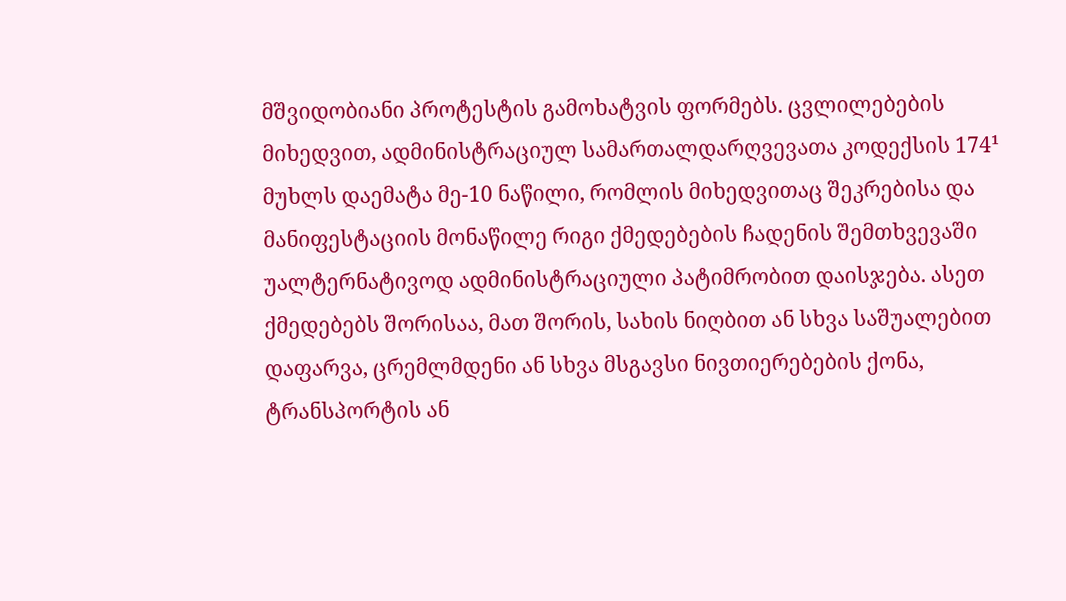მშვიდობიანი პროტესტის გამოხატვის ფორმებს. ცვლილებების მიხედვით, ადმინისტრაციულ სამართალდარღვევათა კოდექსის 174¹ მუხლს დაემატა მე-10 ნაწილი, რომლის მიხედვითაც შეკრებისა და მანიფესტაციის მონაწილე რიგი ქმედებების ჩადენის შემთხვევაში უალტერნატივოდ ადმინისტრაციული პატიმრობით დაისჯება. ასეთ ქმედებებს შორისაა, მათ შორის, სახის ნიღბით ან სხვა საშუალებით დაფარვა, ცრემლმდენი ან სხვა მსგავსი ნივთიერებების ქონა, ტრანსპორტის ან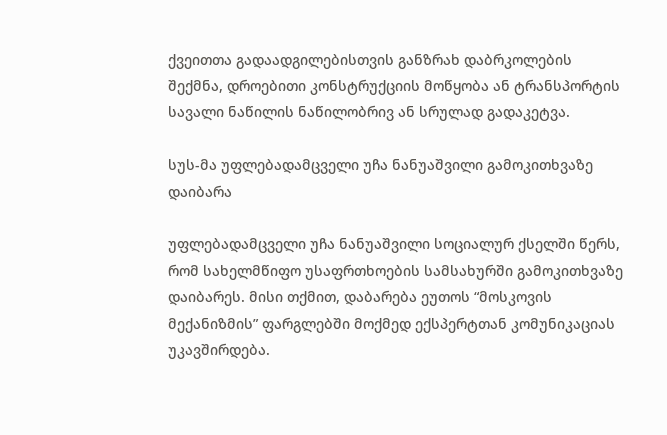ქვეითთა გადაადგილებისთვის განზრახ დაბრკოლების შექმნა, დროებითი კონსტრუქციის მოწყობა ან ტრანსპორტის სავალი ნაწილის ნაწილობრივ ან სრულად გადაკეტვა.

სუს-მა უფლებადამცველი უჩა ნანუაშვილი გამოკითხვაზე დაიბარა

უფლებადამცველი უჩა ნანუაშვილი სოციალურ ქსელში წერს, რომ სახელმწიფო უსაფრთხოების სამსახურში გამოკითხვაზე დაიბარეს. მისი თქმით, დაბარება ეუთოს “მოსკოვის მექანიზმის” ფარგლებში მოქმედ ექსპერტთან კომუნიკაციას უკავშირდება.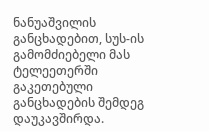ნანუაშვილის განცხადებით, სუს-ის გამომძიებელი მას ტელეეთერში გაკეთებული განცხადების შემდეგ დაუკავშირდა.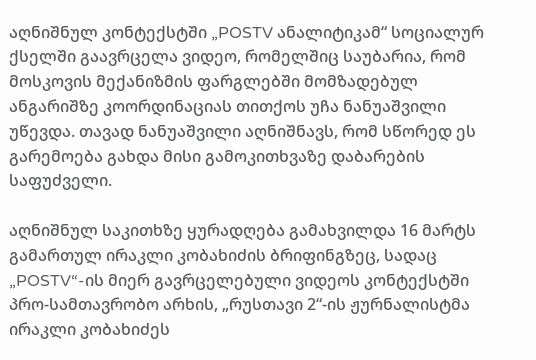აღნიშნულ კონტექსტში „POSTV ანალიტიკამ“ სოციალურ ქსელში გაავრცელა ვიდეო, რომელშიც საუბარია, რომ მოსკოვის მექანიზმის ფარგლებში მომზადებულ ანგარიშზე კოორდინაციას თითქოს უჩა ნანუაშვილი უწევდა. თავად ნანუაშვილი აღნიშნავს, რომ სწორედ ეს გარემოება გახდა მისი გამოკითხვაზე დაბარების  საფუძველი.

აღნიშნულ საკითხზე ყურადღება გამახვილდა 16 მარტს გამართულ ირაკლი კობახიძის ბრიფინგზეც, სადაც „POSTV“-ის მიერ გავრცელებული ვიდეოს კონტექსტში პრო-სამთავრობო არხის, „რუსთავი 2“-ის ჟურნალისტმა ირაკლი კობახიძეს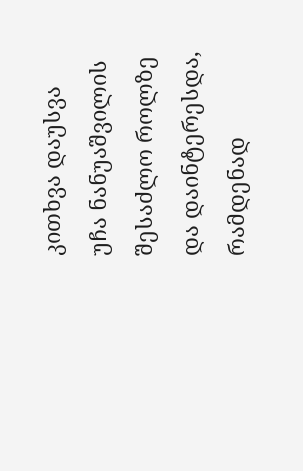კითხვა დაუსვა უჩა ნანუაშვილის შესაძლო როლზე და დაინტერესდა, რამდენად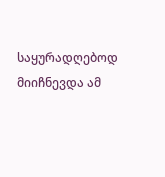საყურადღებოდ მიიჩნევდა ამ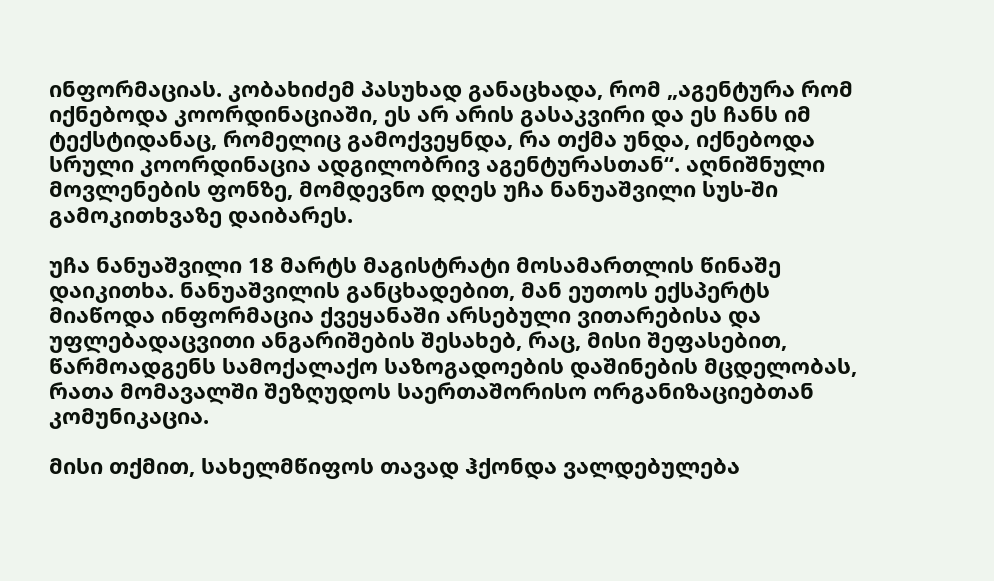ინფორმაციას. კობახიძემ პასუხად განაცხადა, რომ „აგენტურა რომ იქნებოდა კოორდინაციაში, ეს არ არის გასაკვირი და ეს ჩანს იმ ტექსტიდანაც, რომელიც გამოქვეყნდა, რა თქმა უნდა, იქნებოდა სრული კოორდინაცია ადგილობრივ აგენტურასთან“. აღნიშნული მოვლენების ფონზე, მომდევნო დღეს უჩა ნანუაშვილი სუს-ში გამოკითხვაზე დაიბარეს.

უჩა ნანუაშვილი 18 მარტს მაგისტრატი მოსამართლის წინაშე დაიკითხა. ნანუაშვილის განცხადებით, მან ეუთოს ექსპერტს მიაწოდა ინფორმაცია ქვეყანაში არსებული ვითარებისა და უფლებადაცვითი ანგარიშების შესახებ, რაც, მისი შეფასებით, წარმოადგენს სამოქალაქო საზოგადოების დაშინების მცდელობას, რათა მომავალში შეზღუდოს საერთაშორისო ორგანიზაციებთან კომუნიკაცია.

მისი თქმით, სახელმწიფოს თავად ჰქონდა ვალდებულება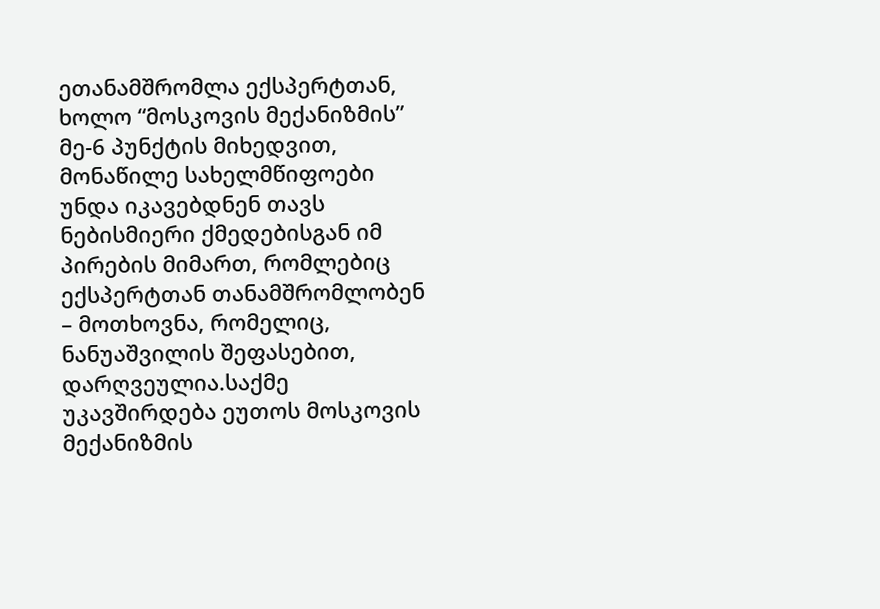ეთანამშრომლა ექსპერტთან, ხოლო “მოსკოვის მექანიზმის” მე-6 პუნქტის მიხედვით, მონაწილე სახელმწიფოები უნდა იკავებდნენ თავს ნებისმიერი ქმედებისგან იმ პირების მიმართ, რომლებიც ექსპერტთან თანამშრომლობენ – მოთხოვნა, რომელიც, ნანუაშვილის შეფასებით, დარღვეულია.საქმე უკავშირდება ეუთოს მოსკოვის მექანიზმის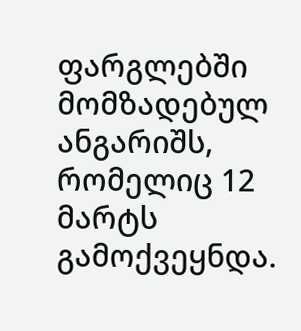ფარგლებში მომზადებულ ანგარიშს, რომელიც 12 მარტს გამოქვეყნდა.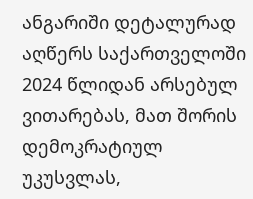ანგარიში დეტალურად აღწერს საქართველოში 2024 წლიდან არსებულ ვითარებას, მათ შორის დემოკრატიულ უკუსვლას,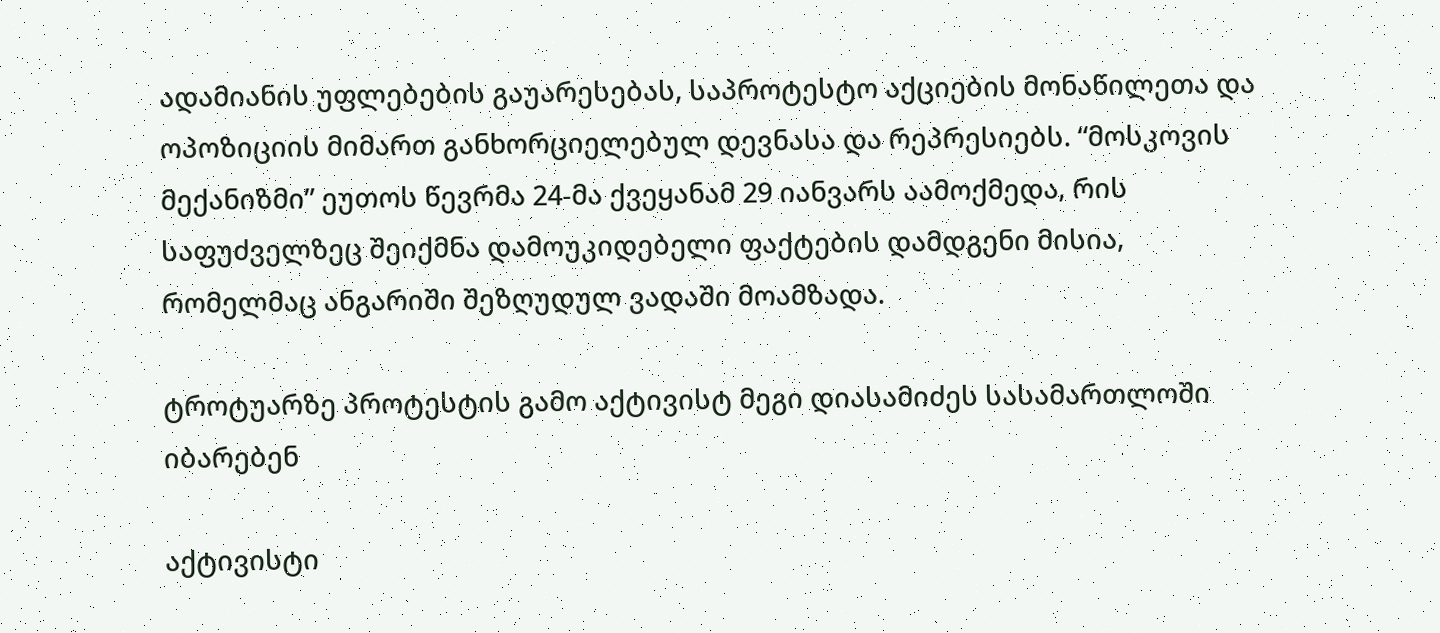ადამიანის უფლებების გაუარესებას, საპროტესტო აქციების მონაწილეთა და ოპოზიციის მიმართ განხორციელებულ დევნასა და რეპრესიებს. “მოსკოვის მექანიზმი” ეუთოს წევრმა 24-მა ქვეყანამ 29 იანვარს აამოქმედა, რის საფუძველზეც შეიქმნა დამოუკიდებელი ფაქტების დამდგენი მისია, რომელმაც ანგარიში შეზღუდულ ვადაში მოამზადა.

ტროტუარზე პროტესტის გამო აქტივისტ მეგი დიასამიძეს სასამართლოში იბარებენ

აქტივისტი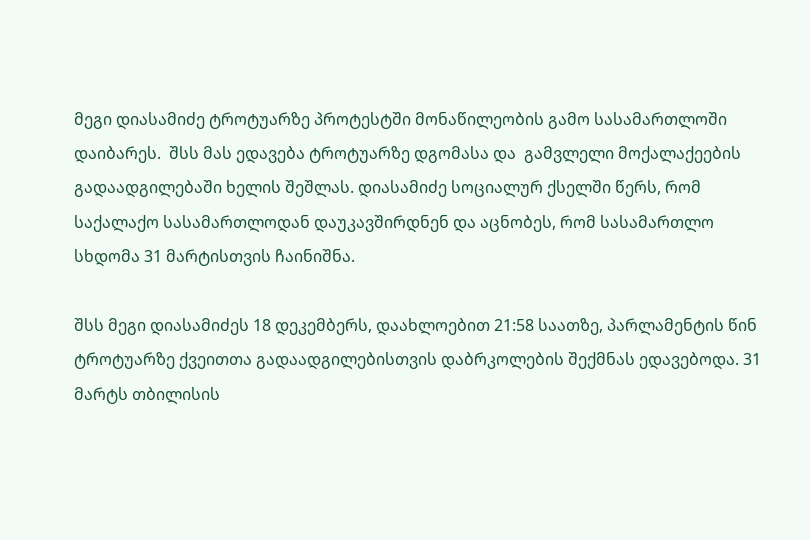მეგი დიასამიძე ტროტუარზე პროტესტში მონაწილეობის გამო სასამართლოში დაიბარეს.  შსს მას ედავება ტროტუარზე დგომასა და  გამვლელი მოქალაქეების გადაადგილებაში ხელის შეშლას. დიასამიძე სოციალურ ქსელში წერს, რომ საქალაქო სასამართლოდან დაუკავშირდნენ და აცნობეს, რომ სასამართლო სხდომა 31 მარტისთვის ჩაინიშნა.

შსს მეგი დიასამიძეს 18 დეკემბერს, დაახლოებით 21:58 საათზე, პარლამენტის წინ ტროტუარზე ქვეითთა გადაადგილებისთვის დაბრკოლების შექმნას ედავებოდა. 31 მარტს თბილისის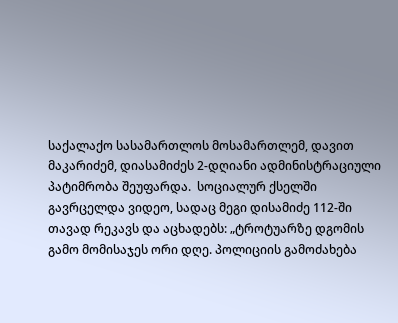საქალაქო სასამართლოს მოსამართლემ, დავით მაკარიძემ, დიასამიძეს 2-დღიანი ადმინისტრაციული პატიმრობა შეუფარდა.  სოციალურ ქსელში გავრცელდა ვიდეო, სადაც მეგი დისამიძე 112-ში თავად რეკავს და აცხადებს: „ტროტუარზე დგომის გამო მომისაჯეს ორი დღე. პოლიციის გამოძახება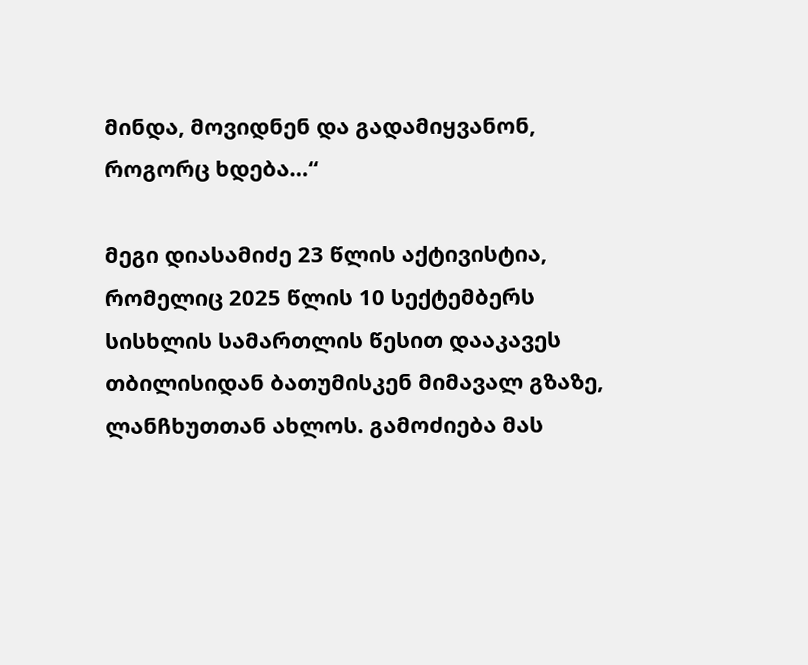მინდა, მოვიდნენ და გადამიყვანონ, როგორც ხდება…“

მეგი დიასამიძე 23 წლის აქტივისტია, რომელიც 2025 წლის 10 სექტემბერს სისხლის სამართლის წესით დააკავეს თბილისიდან ბათუმისკენ მიმავალ გზაზე, ლანჩხუთთან ახლოს. გამოძიება მას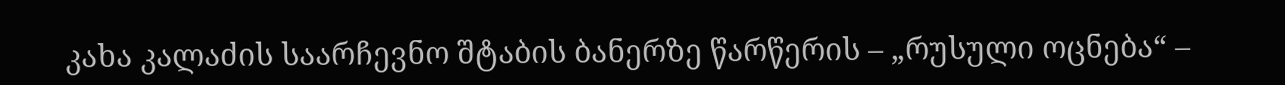კახა კალაძის საარჩევნო შტაბის ბანერზე წარწერის – „რუსული ოცნება“ –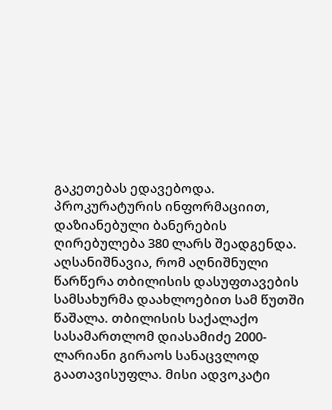გაკეთებას ედავებოდა. პროკურატურის ინფორმაციით, დაზიანებული ბანერების ღირებულება 380 ლარს შეადგენდა. აღსანიშნავია, რომ აღნიშნული წარწერა თბილისის დასუფთავების სამსახურმა დაახლოებით სამ წუთში წაშალა. თბილისის საქალაქო სასამართლომ დიასამიძე 2000-ლარიანი გირაოს სანაცვლოდ გაათავისუფლა. მისი ადვოკატი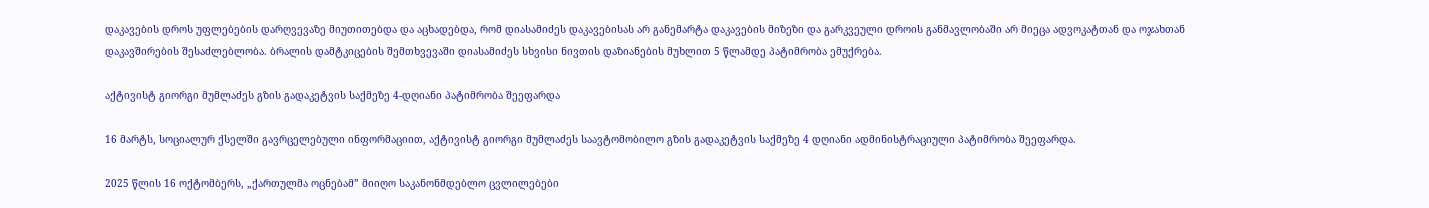დაკავების დროს უფლებების დარღვევაზე მიუთითებდა და აცხადებდა, რომ დიასამიძეს დაკავებისას არ განემარტა დაკავების მიზეზი და გარკვეული დროის განმავლობაში არ მიეცა ადვოკატთან და ოჯახთან დაკავშირების შესაძლებლობა. ბრალის დამტკიცების შემთხვევაში დიასამიძეს სხვისი ნივთის დაზიანების მუხლით 5 წლამდე პატიმრობა ემუქრება.

აქტივისტ გიორგი მუმლაძეს გზის გადაკეტვის საქმეზე 4-დღიანი პატიმრობა შეეფარდა

16 მარტს, სოციალურ ქსელში გავრცელებული ინფორმაციით, აქტივისტ გიორგი მუმლაძეს საავტომობილო გზის გადაკეტვის საქმეზე 4 დღიანი ადმინისტრაციული პატიმრობა შეეფარდა.

2025 წლის 16 ოქტომბერს, „ქართულმა ოცნებამ” მიიღო საკანონმდებლო ცვლილებები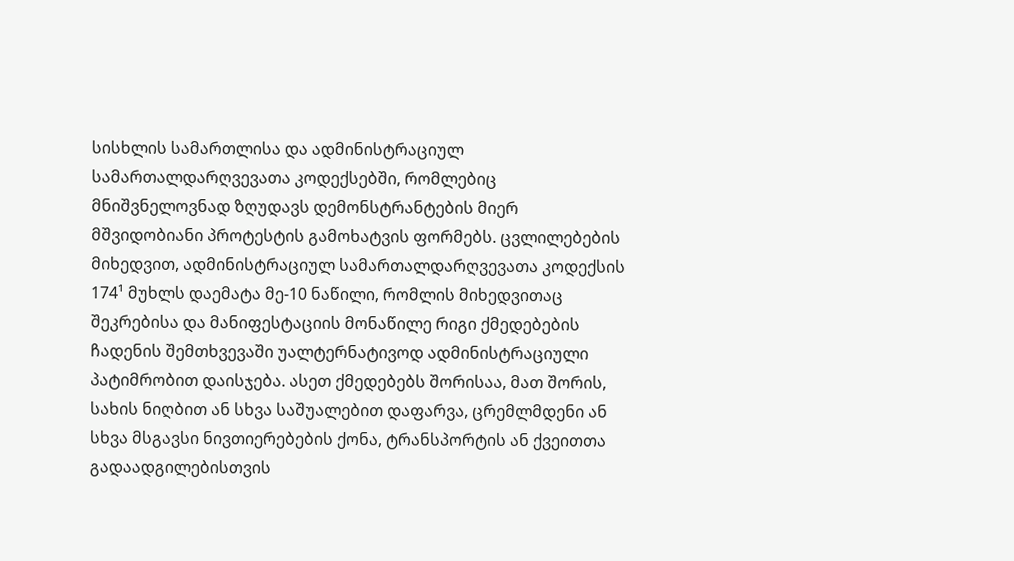სისხლის სამართლისა და ადმინისტრაციულ სამართალდარღვევათა კოდექსებში, რომლებიც მნიშვნელოვნად ზღუდავს დემონსტრანტების მიერ მშვიდობიანი პროტესტის გამოხატვის ფორმებს. ცვლილებების მიხედვით, ადმინისტრაციულ სამართალდარღვევათა კოდექსის 174¹ მუხლს დაემატა მე-10 ნაწილი, რომლის მიხედვითაც შეკრებისა და მანიფესტაციის მონაწილე რიგი ქმედებების ჩადენის შემთხვევაში უალტერნატივოდ ადმინისტრაციული პატიმრობით დაისჯება. ასეთ ქმედებებს შორისაა, მათ შორის, სახის ნიღბით ან სხვა საშუალებით დაფარვა, ცრემლმდენი ან სხვა მსგავსი ნივთიერებების ქონა, ტრანსპორტის ან ქვეითთა გადაადგილებისთვის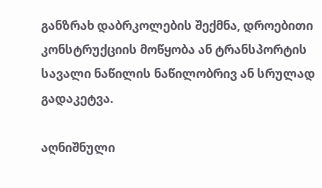განზრახ დაბრკოლების შექმნა, დროებითი კონსტრუქციის მოწყობა ან ტრანსპორტის სავალი ნაწილის ნაწილობრივ ან სრულად გადაკეტვა.

აღნიშნული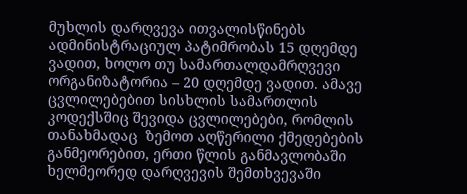მუხლის დარღვევა ითვალისწინებს ადმინისტრაციულ პატიმრობას 15 დღემდე ვადით, ხოლო თუ სამართალდამრღვევი ორგანიზატორია – 20 დღემდე ვადით. ამავე ცვლილებებით სისხლის სამართლის კოდექსშიც შევიდა ცვლილებები, რომლის თანახმადაც  ზემოთ აღწერილი ქმედებების განმეორებით, ერთი წლის განმავლობაში ხელმეორედ დარღვევის შემთხვევაში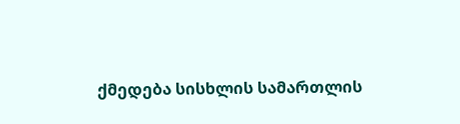ქმედება სისხლის სამართლის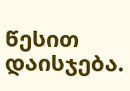წესით დაისჯება.